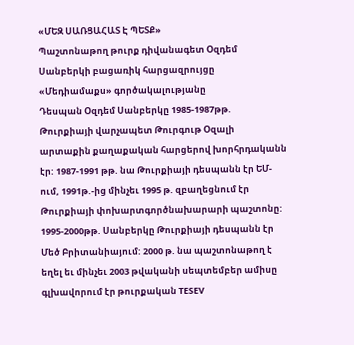«ՄԵԶ ՍԱՌՑԱՀԱՏ Է ՊԵՏՔ»
Պաշտոնաթող թուրք դիվանագետ Օզդեմ Սանբերկի բացառիկ հարցազրույցը «Մեդիամաքս» գործակալությանը
Դեսպան Օզդեմ Սանբերկը 1985-1987թթ. Թուրքիայի վարչապետ Թուրգութ Օզալի արտաքին քաղաքական հարցերով խորհրդականն էր: 1987-1991 թթ. նա Թուրքիայի դեսպանն էր ԵՄ-ում, 1991թ.-ից մինչեւ 1995 թ. զբաղեցնում էր Թուրքիայի փոխարտգործնախարարի պաշտոնը: 1995-2000թթ. Սանբերկը Թուրքիայի դեսպանն էր Մեծ Բրիտանիայում: 2000 թ. նա պաշտոնաթող է եղել եւ մինչեւ 2003 թվականի սեպտեմբեր ամիսը գլխավորում էր թուրքական TESEV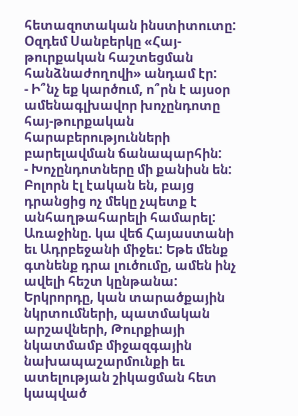հետազոտական ինստիտուտը: Օզդեմ Սանբերկը «Հայ-թուրքական հաշտեցման հանձնաժողովի» անդամ էր:
- Ի՞նչ եք կարծում, ո՞րն է այսօր ամենագլխավոր խոչընդոտը հայ-թուրքական հարաբերությունների բարելավման ճանապարհին:
- Խոչընդոտները մի քանիսն են: Բոլորն էլ էական են, բայց դրանցից ոչ մեկը չպետք է անհաղթահարելի համարել: Առաջինը. կա վեճ Հայաստանի եւ Ադրբեջանի միջեւ: Եթե մենք գտնենք դրա լուծումը, ամեն ինչ ավելի հեշտ կընթանա: Երկրորդը, կան տարածքային նկրտումների, պատմական արշավների, Թուրքիայի նկատմամբ միջազգային նախապաշարմունքի եւ ատելության շիկացման հետ կապված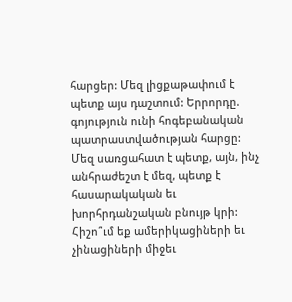հարցեր: Մեզ լիցքաթափում է պետք այս դաշտում: Երրորդը. գոյություն ունի հոգեբանական պատրաստվածության հարցը: Մեզ սառցահատ է պետք, այն, ինչ անհրաժեշտ է մեզ, պետք է հասարակական եւ խորհրդանշական բնույթ կրի: Հիշո՞ւմ եք ամերիկացիների եւ չինացիների միջեւ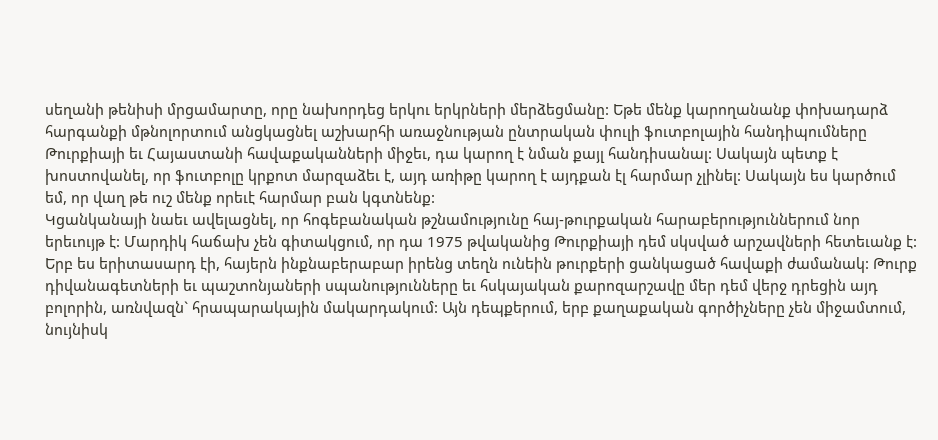սեղանի թենիսի մրցամարտը, որը նախորդեց երկու երկրների մերձեցմանը: Եթե մենք կարողանանք փոխադարձ հարգանքի մթնոլորտում անցկացնել աշխարհի առաջնության ընտրական փուլի ֆուտբոլային հանդիպումները Թուրքիայի եւ Հայաստանի հավաքականների միջեւ, դա կարող է նման քայլ հանդիսանալ: Սակայն պետք է խոստովանել, որ ֆուտբոլը կրքոտ մարզաձեւ է, այդ առիթը կարող է այդքան էլ հարմար չլինել: Սակայն ես կարծում եմ, որ վաղ թե ուշ մենք որեւէ հարմար բան կգտնենք:
Կցանկանայի նաեւ ավելացնել, որ հոգեբանական թշնամությունը հայ-թուրքական հարաբերություններում նոր երեւույթ է: Մարդիկ հաճախ չեն գիտակցում, որ դա 1975 թվականից Թուրքիայի դեմ սկսված արշավների հետեւանք է: Երբ ես երիտասարդ էի, հայերն ինքնաբերաբար իրենց տեղն ունեին թուրքերի ցանկացած հավաքի ժամանակ: Թուրք դիվանագետների եւ պաշտոնյաների սպանությունները եւ հսկայական քարոզարշավը մեր դեմ վերջ դրեցին այդ բոլորին, առնվազն` հրապարակային մակարդակում: Այն դեպքերում, երբ քաղաքական գործիչները չեն միջամտում, նույնիսկ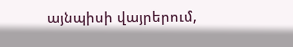այնպիսի վայրերում,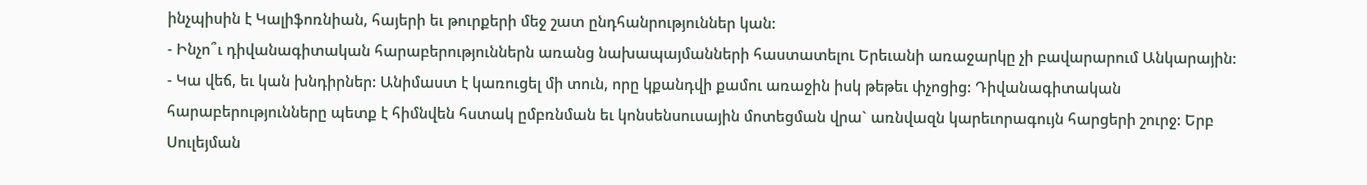ինչպիսին է Կալիֆոռնիան, հայերի եւ թուրքերի մեջ շատ ընդհանրություններ կան:
- Ինչո՞ւ դիվանագիտական հարաբերություններն առանց նախապայմանների հաստատելու Երեւանի առաջարկը չի բավարարում Անկարային:
- Կա վեճ, եւ կան խնդիրներ: Անիմաստ է կառուցել մի տուն, որը կքանդվի քամու առաջին իսկ թեթեւ փչոցից: Դիվանագիտական հարաբերությունները պետք է հիմնվեն հստակ ըմբռնման եւ կոնսենսուսային մոտեցման վրա` առնվազն կարեւորագույն հարցերի շուրջ: Երբ Սուլեյման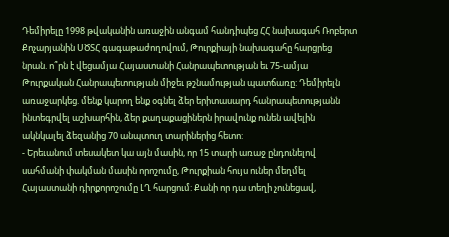Դեմիրելը 1998 թվականին առաջին անգամ հանդիպեց ՀՀ նախագահ Ռոբերտ Քոչարյանին ՍԾՏՀ գագաթաժողովում, Թուրքիայի նախագահը հարցրեց նրան. ո՞րն է վեցամյա Հայաստանի Հանրապետության եւ 75-ամյա Թուրքական Հանրապետության միջեւ թշնամության պատճառը: Դեմիրելն առաջարկեց. մենք կարող ենք օգնել ձեր երիտասարդ հանրապետությանն ինտեգրվել աշխարհին, ձեր քաղաքացիներն իրավունք ունեն ավելին ակնկալել ձեզանից 70 անպտուղ տարիներից հետո:
- Երեւանում տեսակետ կա այն մասին, որ 15 տարի առաջ ընդունելով սահմանի փակման մասին որոշումը, Թուրքիան հույս ուներ մեղմել Հայաստանի դիրքորոշումը ԼՂ հարցում: Քանի որ դա տեղի չունեցավ,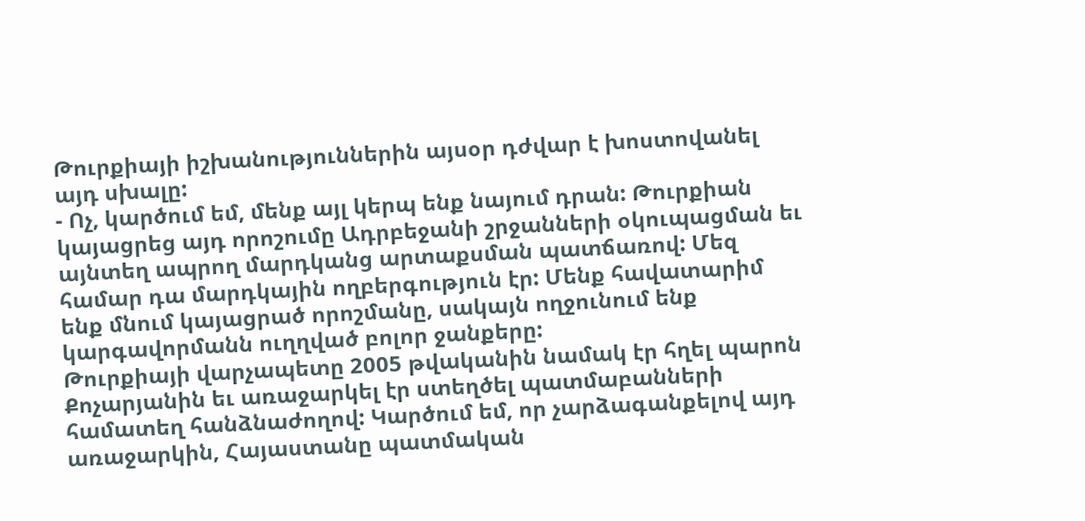Թուրքիայի իշխանություններին այսօր դժվար է խոստովանել այդ սխալը:
- Ոչ, կարծում եմ, մենք այլ կերպ ենք նայում դրան: Թուրքիան կայացրեց այդ որոշումը Ադրբեջանի շրջանների օկուպացման եւ այնտեղ ապրող մարդկանց արտաքսման պատճառով: Մեզ համար դա մարդկային ողբերգություն էր: Մենք հավատարիմ ենք մնում կայացրած որոշմանը, սակայն ողջունում ենք կարգավորմանն ուղղված բոլոր ջանքերը:
Թուրքիայի վարչապետը 2005 թվականին նամակ էր հղել պարոն Քոչարյանին եւ առաջարկել էր ստեղծել պատմաբանների համատեղ հանձնաժողով: Կարծում եմ, որ չարձագանքելով այդ առաջարկին, Հայաստանը պատմական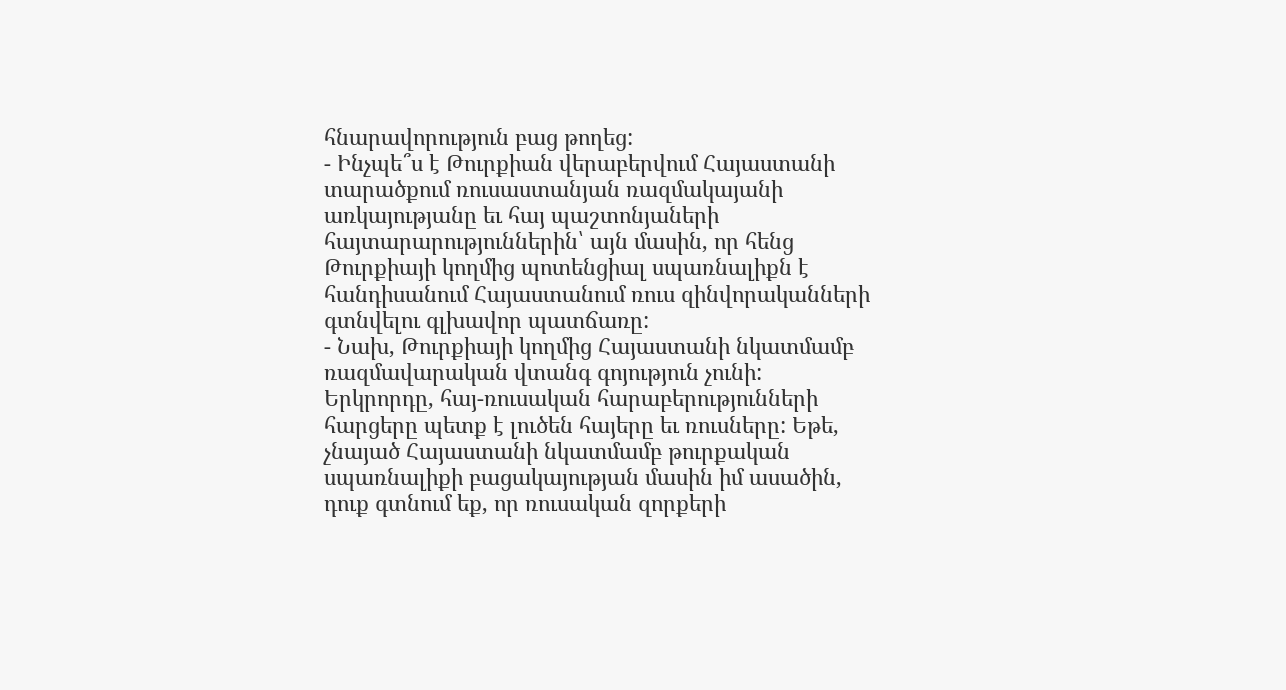հնարավորություն բաց թողեց:
- Ինչպե՞ս է Թուրքիան վերաբերվում Հայաստանի տարածքում ռուսաստանյան ռազմակայանի առկայությանը եւ հայ պաշտոնյաների հայտարարություններին՝ այն մասին, որ հենց Թուրքիայի կողմից պոտենցիալ սպառնալիքն է հանդիսանում Հայաստանում ռուս զինվորականների գտնվելու գլխավոր պատճառը:
- Նախ, Թուրքիայի կողմից Հայաստանի նկատմամբ ռազմավարական վտանգ գոյություն չունի: Երկրորդը, հայ-ռուսական հարաբերությունների հարցերը պետք է լուծեն հայերը եւ ռուսները: Եթե, չնայած Հայաստանի նկատմամբ թուրքական սպառնալիքի բացակայության մասին իմ ասածին, դուք գտնում եք, որ ռուսական զորքերի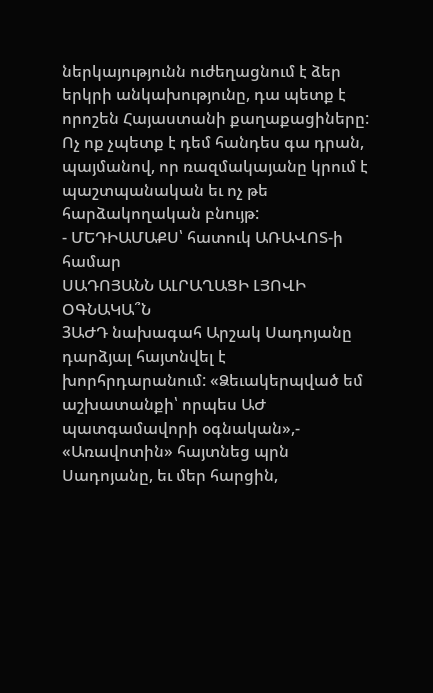ներկայությունն ուժեղացնում է ձեր երկրի անկախությունը, դա պետք է որոշեն Հայաստանի քաղաքացիները: Ոչ ոք չպետք է դեմ հանդես գա դրան, պայմանով, որ ռազմակայանը կրում է պաշտպանական եւ ոչ թե հարձակողական բնույթ:
- ՄԵԴԻԱՄԱՔՍ՝ հատուկ ԱՌԱՎՈՏ-ի համար
ՍԱԴՈՅԱՆՆ ԱԼՐԱՂԱՑԻ ԼՅՈՎԻ ՕԳՆԱԿԱ՞Ն
3ԱԺԴ նախագահ Արշակ Սադոյանը դարձյալ հայտնվել է խորհրդարանում: «Ձեւակերպված եմ աշխատանքի՝ որպես ԱԺ պատգամավորի օգնական»,- «Առավոտին» հայտնեց պրն Սադոյանը, եւ մեր հարցին,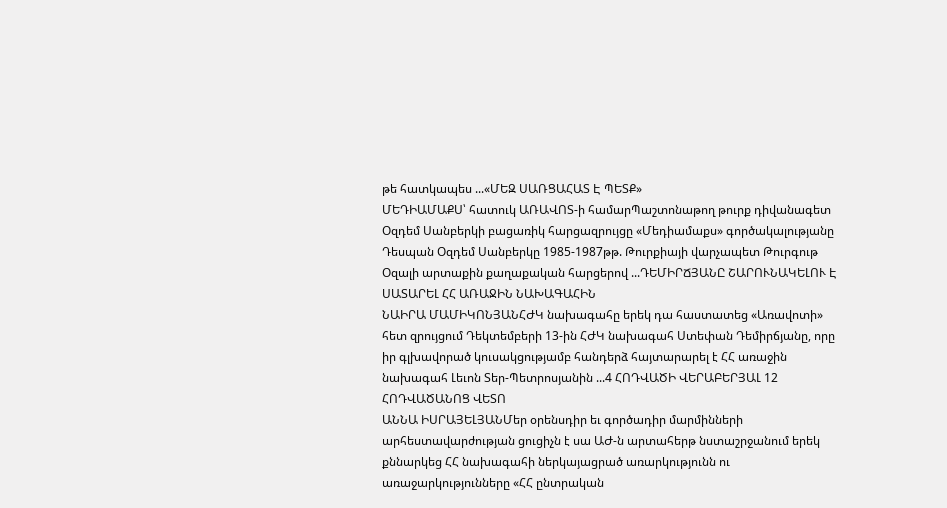թե հատկապես ...«ՄԵԶ ՍԱՌՑԱՀԱՏ Է ՊԵՏՔ»
ՄԵԴԻԱՄԱՔՍ՝ հատուկ ԱՌԱՎՈՏ-ի համարՊաշտոնաթող թուրք դիվանագետ Օզդեմ Սանբերկի բացառիկ հարցազրույցը «Մեդիամաքս» գործակալությանը Դեսպան Օզդեմ Սանբերկը 1985-1987թթ. Թուրքիայի վարչապետ Թուրգութ Օզալի արտաքին քաղաքական հարցերով ...ԴԵՄԻՐՃՅԱՆԸ ՇԱՐՈՒՆԱԿԵԼՈՒ Է ՍԱՏԱՐԵԼ ՀՀ ԱՌԱՋԻՆ ՆԱԽԱԳԱՀԻՆ
ՆԱԻՐԱ ՄԱՄԻԿՈՆՅԱՆՀԺԿ նախագահը երեկ դա հաստատեց «Առավոտի» հետ զրույցում Դեկտեմբերի 13-ին ՀԺԿ նախագահ Ստեփան Դեմիրճյանը, որը իր գլխավորած կուսակցությամբ հանդերձ հայտարարել է ՀՀ առաջին նախագահ Լեւոն Տեր-Պետրոսյանին ...4 ՀՈԴՎԱԾԻ ՎԵՐԱԲԵՐՅԱԼ 12 ՀՈԴՎԱԾԱՆՈՑ ՎԵՏՈ
ԱՆՆԱ ԻՍՐԱՅԵԼՅԱՆՄեր օրենսդիր եւ գործադիր մարմինների արհեստավարժության ցուցիչն է սա ԱԺ-ն արտահերթ նստաշրջանում երեկ քննարկեց ՀՀ նախագահի ներկայացրած առարկությունն ու առաջարկությունները «ՀՀ ընտրական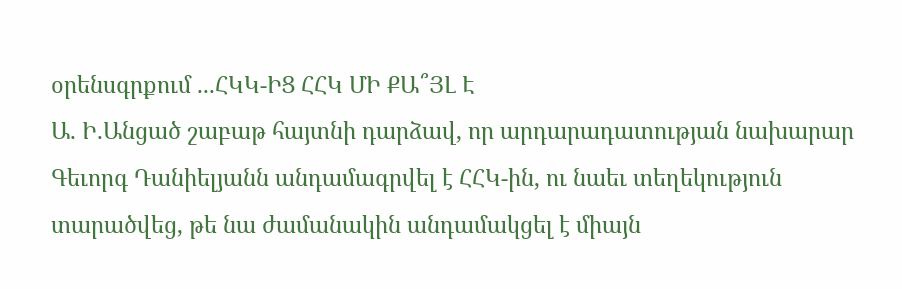օրենսգրքում ...ՀԿԿ-ԻՑ ՀՀԿ ՄԻ ՔԱ՞ՅԼ Է
Ա. Ի.Անցած շաբաթ հայտնի դարձավ, որ արդարադատության նախարար Գեւորգ Դանիելյանն անդամագրվել է ՀՀԿ-ին, ու նաեւ տեղեկություն տարածվեց, թե նա ժամանակին անդամակցել է միայն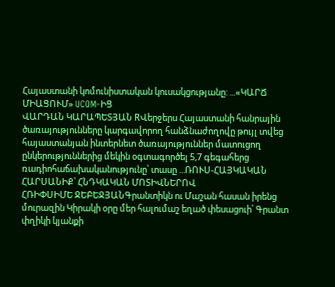Հայաստանի կոմունիստական կուսակցությանը: ...«ԿԱՐՃ ՄԻԱՑՈՒՄ» UCOM-ԻՑ
ՎԱՐԴԱՆ ԿԱՐԱՊԵՏՅԱՆ RՎերջերս Հայաստանի հանրային ծառայությունները կարգավորող հանձնաժողովը թույլ տվեց հայաստանյան ինտերնետ ծառայություններ մատուցող ընկերություններից մեկին օգտագործել 5,7 գեգահերց ռադիոհաճախականությունը՝ տասը ...ՌՈՒՍ-ՀԱՅԿԱԿԱՆ ՀԱՐՍԱՆԻՔ՝ ՀՆԴԿԱԿԱՆ ՄՈՏԻՎՆԵՐՈՎ
ՀՌԻՓՍԻՄԵ ՋԵԲԵՋՅԱՆԳրանտիկն ու Մաշան հասան իրենց մուրազին Կիրակի օրը մեր հալումաշ եղած փեսացուի՝ Գրանտ փղիկի կյանքի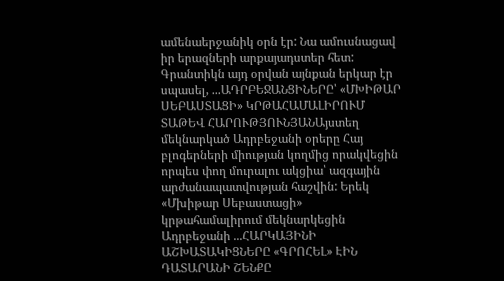ամենաերջանիկ օրն էր: Նա ամուսնացավ իր երազների արքայադստեր հետ: Գրանտիկն այդ օրվան այնքան երկար էր սպասել, ...ԱԴՐԲԵՋԱՆՑԻՆԵՐԸ՝ «ՄԽԻԹԱՐ ՍԵԲԱՍՏԱՑԻ» ԿՐԹԱՀԱՄԱԼԻՐՈՒՄ
ՏԱԹԵՎ ՀԱՐՈՒԹՅՈՒՆՅԱՆԱյստեղ մեկնարկած Ադրբեջանի օրերը Հայ բլոգերների միության կողմից որակվեցին որպես փող մուրալու ակցիա՝ ազգային արժանապատվության հաշվին: Երեկ «Մխիթար Սեբաստացի» կրթահամալիրում մեկնարկեցին Ադրբեջանի ...ՀԱՐԿԱՅԻՆԻ ԱՇԽԱՏԱԿԻՑՆԵՐԸ «ԳՐՈՀԵԼ» ԷԻՆ ԴԱՏԱՐԱՆԻ ՇԵՆՔԸ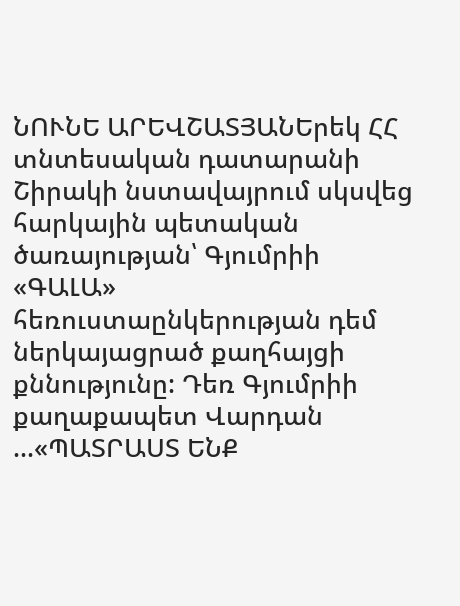ՆՈՒՆԵ ԱՐԵՎՇԱՏՅԱՆԵրեկ ՀՀ տնտեսական դատարանի Շիրակի նստավայրում սկսվեց հարկային պետական ծառայության՝ Գյումրիի «ԳԱԼԱ» հեռուստաընկերության դեմ ներկայացրած քաղհայցի քննությունը: Դեռ Գյումրիի քաղաքապետ Վարդան ...«ՊԱՏՐԱՍՏ ԵՆՔ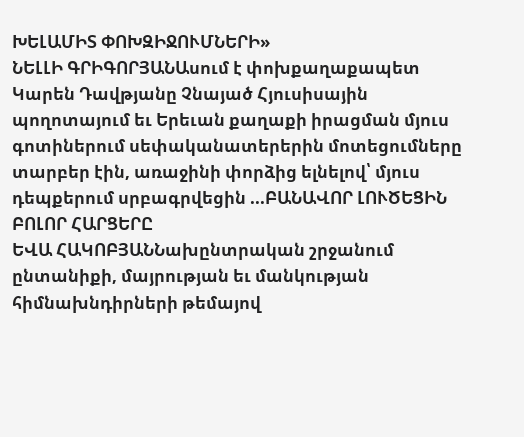ԽԵԼԱՄԻՏ ՓՈԽԶԻՋՈՒՄՆԵՐԻ»
ՆԵԼԼԻ ԳՐԻԳՈՐՅԱՆԱսում է փոխքաղաքապետ Կարեն Դավթյանը Չնայած Հյուսիսային պողոտայում եւ Երեւան քաղաքի իրացման մյուս գոտիներում սեփականատերերին մոտեցումները տարբեր էին, առաջինի փորձից ելնելով՝ մյուս դեպքերում սրբագրվեցին ...ԲԱՆԱՎՈՐ ԼՈՒԾԵՑԻՆ ԲՈԼՈՐ ՀԱՐՑԵՐԸ
ԵՎԱ ՀԱԿՈԲՅԱՆՆախընտրական շրջանում ընտանիքի, մայրության եւ մանկության հիմնախնդիրների թեմայով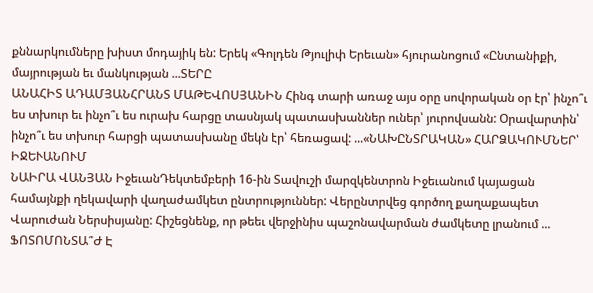քննարկումները խիստ մոդայիկ են: Երեկ «Գոլդեն Թյուլիփ Երեւան» հյուրանոցում «Ընտանիքի, մայրության եւ մանկության ...ՏԵՐԸ
ԱՆԱՀԻՏ ԱԴԱՄՅԱՆՀՐԱՆՏ ՄԱԹԵՎՈՍՅԱՆԻՆ Հինգ տարի առաջ այս օրը սովորական օր էր՝ ինչո՞ւ ես տխուր եւ ինչո՞ւ ես ուրախ հարցը տասնյակ պատասխաններ ուներ՝ յուրովսանն: Օրավարտին՝ ինչո՞ւ ես տխուր հարցի պատասխանը մեկն էր՝ հեռացավ: ...«ՆԱԽԸՆՏՐԱԿԱՆ» ՀԱՐՁԱԿՈՒՄՆԵՐ՝ ԻՋԵՒԱՆՈՒՄ
ՆԱԻՐԱ ՎԱՆՅԱՆ ԻջեւանԴեկտեմբերի 16-ին Տավուշի մարզկենտրոն Իջեւանում կայացան համայնքի ղեկավարի վաղաժամկետ ընտրություններ: Վերընտրվեց գործող քաղաքապետ Վարուժան Ներսիսյանը: Հիշեցնենք, որ թեեւ վերջինիս պաշոնավարման ժամկետը լրանում ...
ՖՈՏՈՄՈՆՏԱ՞Ժ Է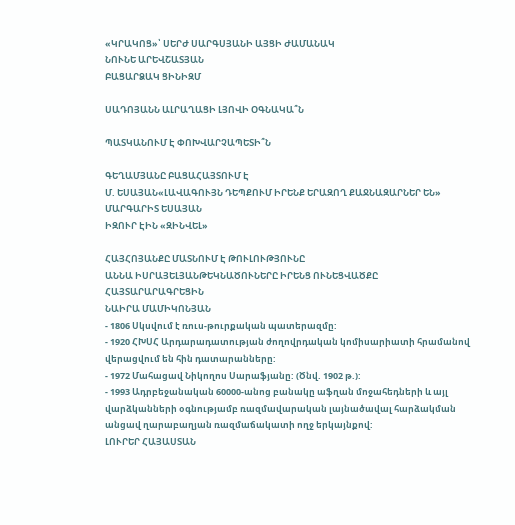«ԿՐԱԿՈՑ»՝ ՍԵՐԺ ՍԱՐԳՍՅԱՆԻ ԱՅՑԻ ԺԱՄԱՆԱԿ
ՆՈՒՆԵ ԱՐԵՎՇԱՏՅԱՆ
ԲԱՑԱՐՁԱԿ ՑԻՆԻԶՄ

ՍԱԴՈՅԱՆՆ ԱԼՐԱՂԱՑԻ ԼՅՈՎԻ ՕԳՆԱԿԱ՞Ն

ՊԱՏԿԱՆՈՒՄ Է ՓՈԽՎԱՐՉԱՊԵՏԻ՞Ն

ԳԵՂԱՄՅԱՆԸ ԲԱՑԱՀԱՅՏՈՒՄ Է
Մ. ԵՍԱՅԱՆ«ԼԱՎԱԳՈՒՅՆ ԴԵՊՔՈՒՄ ԻՐԵՆՔ ԵՐԱԶՈՂ ՔԱՋՆԱԶԱՐՆԵՐ ԵՆ»
ՄԱՐԳԱՐԻՏ ԵՍԱՅԱՆ
ԻԶՈՒՐ ԷԻՆ «ԶԻՆՎԵԼ»

ՀԱՅՀՈՅԱՆՔԸ ՄԱՏՆՈՒՄ Է ԹՈՒԼՈՒԹՅՈՒՆԸ
ԱՆՆԱ ԻՍՐԱՅԵԼՅԱՆԹԵԿՆԱԾՈՒՆԵՐԸ ԻՐԵՆՑ ՈՒՆԵՑՎԱԾՔԸ ՀԱՅՏԱՐԱՐԱԳՐԵՑԻՆ
ՆԱԻՐԱ ՄԱՄԻԿՈՆՅԱՆ
- 1806 Սկսվում է ռուս-թուրքական պատերազմը:
- 1920 ՀԽՍՀ Արդարադատության ժողովրդական կոմիսարիատի հրամանով վերացվում են հին դատարանները:
- 1972 Մահացավ Նիկողոս Սարաֆյանը: (Ծնվ. 1902 թ.):
- 1993 Ադրբեջանական 60000-անոց բանակը աֆղան մոջահեդների և այլ վարձկանների օգնությամբ ռազմավարական լայնածավալ հարձակման անցավ ղարաբաղյան ռազմաճակատի ողջ երկայնքով:
ԼՈՒՐԵՐ ՀԱՅԱՍՏԱՆ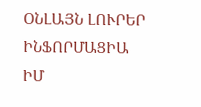ՕՆԼԱՅՆ ԼՈՒՐԵՐ
ԻՆՖՈՐՄԱՑԻԱ
ԻՄ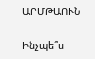ԱՐՄԹԱՈՒՆ

Ինչպե՞ս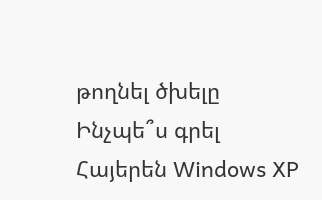թողնել ծխելը
Ինչպե՞ս գրել Հայերեն Windows XP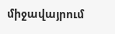միջավայրում